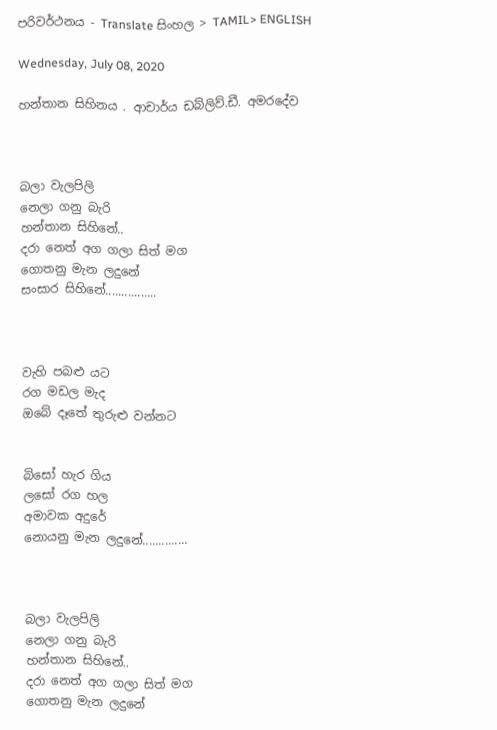පරිවර්ථනය - Translate සිංහල > TAMIL> ENGLISH

Wednesday, July 08, 2020

හන්තාන සිහිනය . ආචාර්ය ඩබ්ලිව්.ඩී. අමරදේව



බලා වැලපිලි
නෙලා ගනු බැරි
හන්තාන සිහිනේ..
දරා නෙත් අග ගලා සිත් මග
ගොතනු මැන ලදුනේ
සංසාර සිහිනේ................



වැහි පබළු යට
රග මඩල මැද
ඔබේ දෑතේ තුරුළු වන්නට


බිසෝ හැර ගිය
ලසෝ රග හල
අමාවක අදුරේ
නොයනු මැන ලදුනේ..............



බලා වැලපිලි
නෙලා ගනු බැරි
හන්තාන සිහිනේ..
දරා නෙත් අග ගලා සිත් මග
ගොතනු මැන ලදුනේ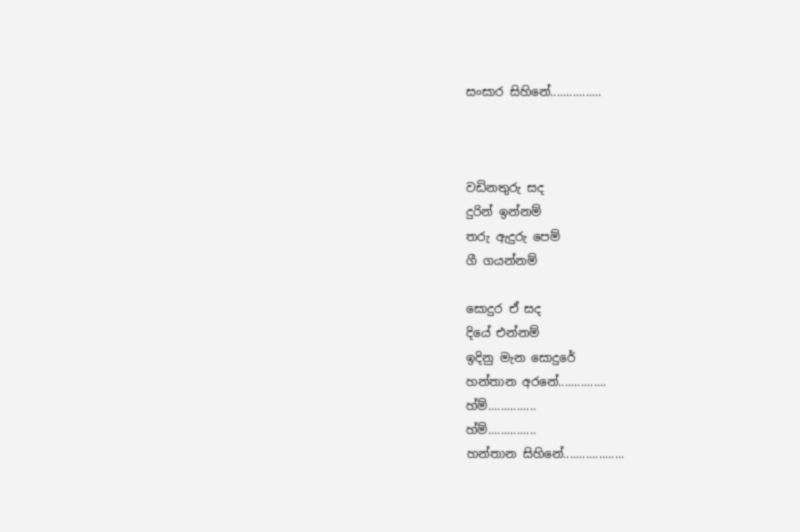සංසාර සිහිනේ................



වඩිනතුරු සද
දුරින් ඉන්නම්
තරු ඇදුරු පෙම්
ගී ගයන්නම්

සොදුර ඒ සද
දියේ එන්නම්
ඉදිනු මැන සොදුරේ
හන්තාන අරනේ...............
හ්ම්...............
හ්ම්...............
හන්තාන සිහිනේ...................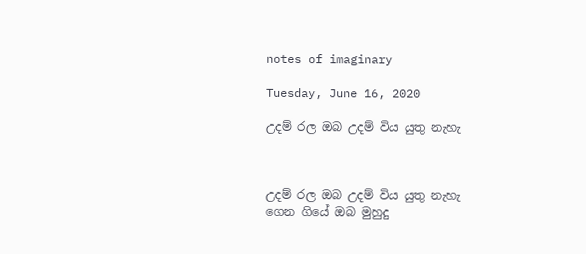notes of imaginary

Tuesday, June 16, 2020

උදම් රල ඔබ උදම් විය යුතු නැහැ



උදම් රල ඔබ උදම් විය යුතු නැහැ
ගෙන ගියේ ඔබ මුහුදු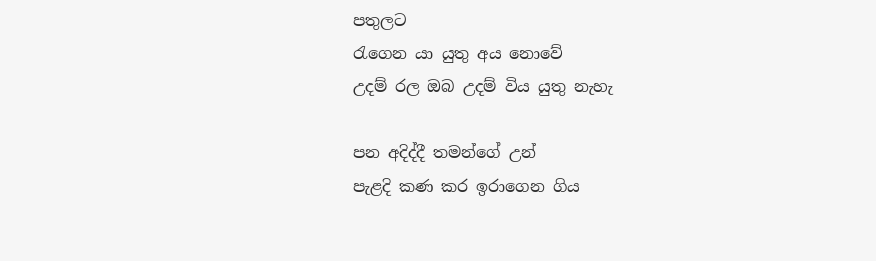පතුලට
රැගෙන යා යුතු අය නොවේ
උදම් රල ඔබ උදම් විය යුතු නැහැ

පන අදිද්දී තමන්ගේ උන්
පැළදි කණ කර ඉරාගෙන ගිය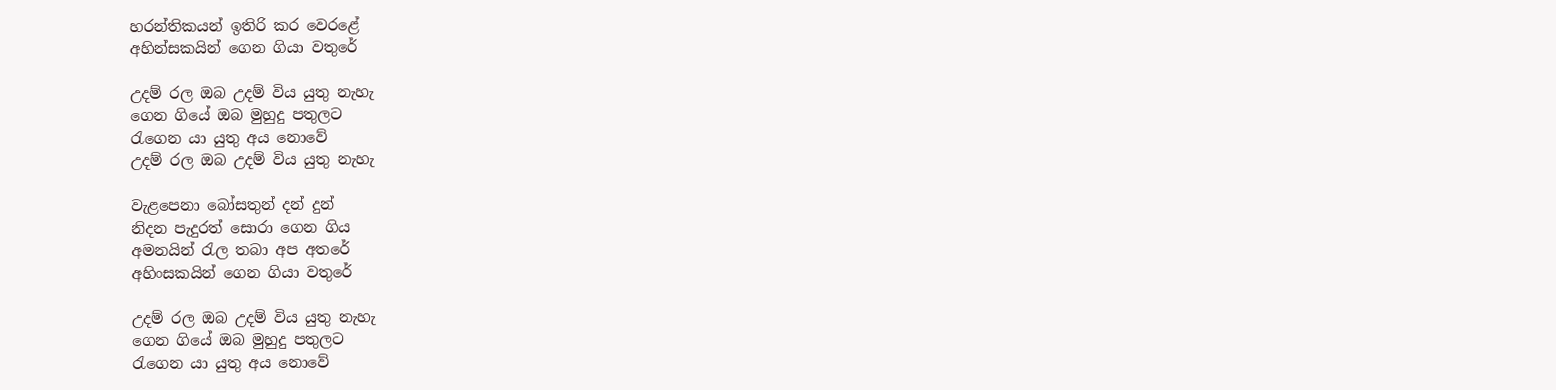හරන්තිකයන් ඉතිරි කර වෙරළේ
අහින්සකයින් ගෙන ගියා වතුරේ

උදම් රල ඔබ උදම් විය යුතු නැහැ
ගෙන ගියේ ඔබ මුහුදු පතුලට
රැගෙන යා යුතු අය නොවේ
උදම් රල ඔබ උදම් විය යුතු නැහැ

වැළපෙනා බෝසතුන් දන් දුන්
නිදන පැදුරත් සොරා ගෙන ගිය
අමනයින් රැල තබා අප අතරේ
අහිංසකයින් ගෙන ගියා වතුරේ

උදම් රල ඔබ උදම් විය යුතු නැහැ
ගෙන ගියේ ඔබ මුහුදු පතුලට
රැගෙන යා යුතු අය නොවේ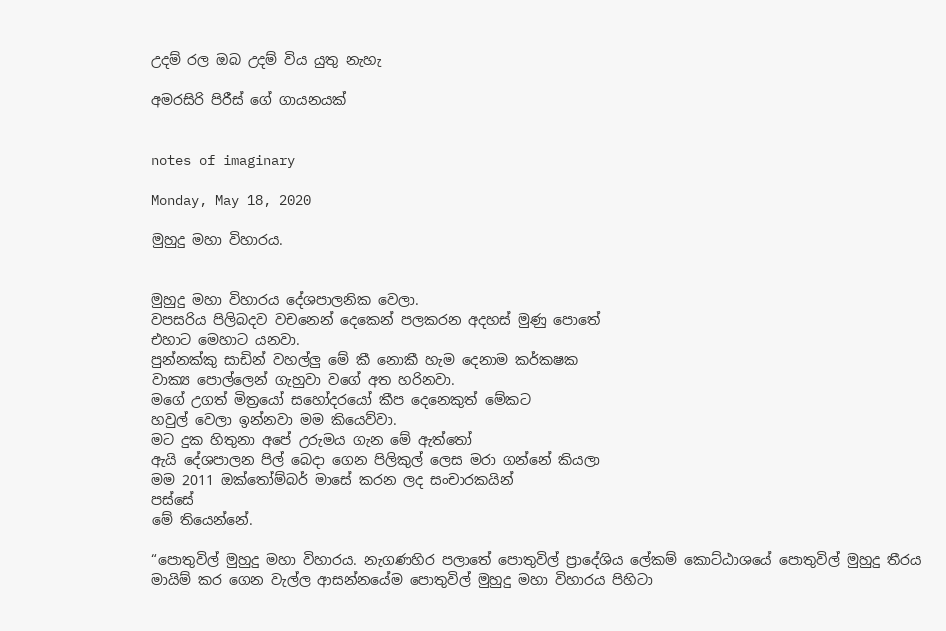උදම් රල ඔබ උදම් විය යුතු නැහැ

අමරසිරි පිරීස් ගේ ගායනයක්


notes of imaginary

Monday, May 18, 2020

මුහුදු මහා විහාරය.


මුහුදු මහා විහාරය දේශපාලනික වෙලා.
වපසරිය පිලිබදව වචනෙන් දෙකෙන් පලකරන අදහස් මුණු පොතේ
එහාට මෙහාට යනවා.
පුන්නක්කු සාඩින් වහල්ලු මේ කී නොකී හැම දෙනාම කර්කෂක
වාක්‍ය පොල්ලෙන් ගැහුවා වගේ අත හරිනවා.
මගේ උගත් මිත්‍රයෝ සහෝදරයෝ කීප දෙනෙකුත් මේකට
හවුල් වෙලා ඉන්නවා මම කියෙව්වා.
මට දුක හිතුනා අපේ උරුමය ගැන මේ ඇත්තෝ
ඇයි දේශපාලන පිල් බෙදා ගෙන පිලිකුල් ලෙස මරා ගන්නේ කියලා
මම 2011 ඔක්තෝම්බර් මාසේ කරන ලද සංචාරකයින්
පස්සේ
මේ තියෙන්නේ.

“පොතුවිල් මුහුදු මහා විහාරය. නැගණහිර පලාතේ පොතුවිල් ප්‍රාදේශිය ලේකම් කොට්ඨාශයේ පොතුවිල් මුහුදු තීරය මායිම් කර ගෙන වැල්ල ආසන්නයේම පොතුවිල් මුහුදු මහා විහාරය පිහිටා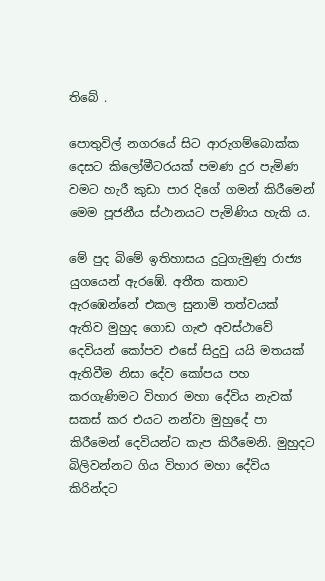තිබේ .

පොතුවිල් නගරයේ සිට ආරුගම්බොක්ක දෙසට කිලෝමීටරයක් පමණ දුර පැමිණ වමට හැරී කුඩා පාර දිගේ ගමන් කිරීමෙන් මෙම පූජනීය ස්ථානයට පැමිණිය හැකි ය.

මේ පුද බිමේ ඉතිහාසය දුටුගැමුණු රාජ්‍ය යුගයෙන් ඇරඹේ. අතීත කතාව ඇරඹෙන්නේ එකල සුනාමි තත්වයක් ඇතිව මුහුද ගොඩ ගැළු අවස්ථාවේ දෙවියන් කෝපව එසේ සිදුවු යයි මතයක් ඇතිවීම නිසා දේව කෝපය පහ කරගැණිමට විහාර මහා දේවිය නැවක් සකස් කර එයට නන්වා මුහුදේ පා කිරීමෙන් දෙවියන්ට කැප කිරීමෙනි. මුහුදට බිලිවන්නට ගිය විහාර මහා දේවිය කිරින්දට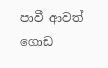පාවී ආවත් ගොඩ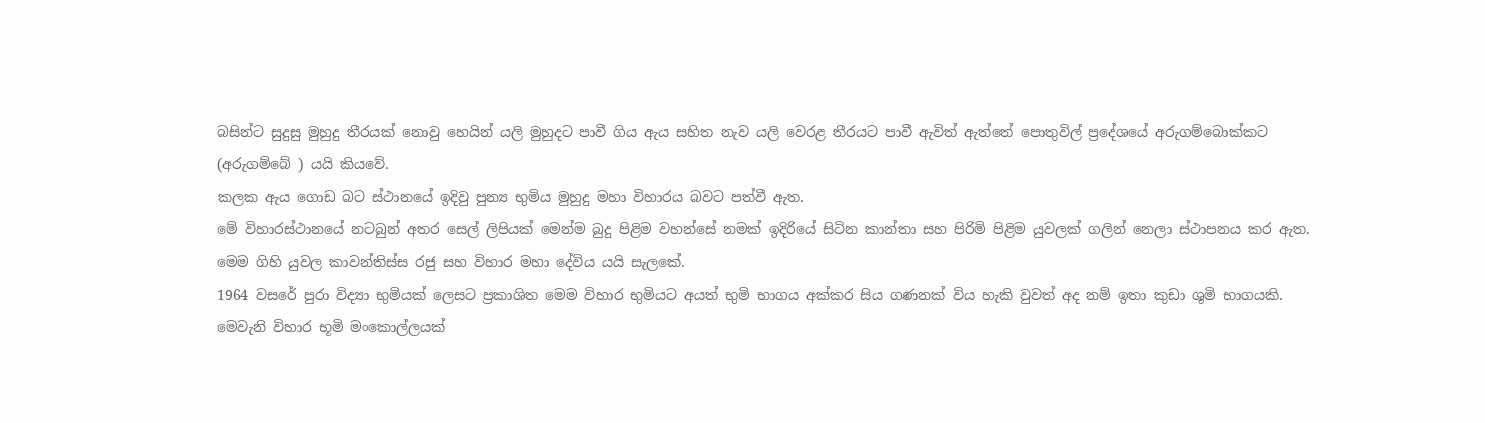බසින්ට සුදුසු මුහුදු තීරයක් නොවු හෙයින් යලි මුහුදට පාවී ගිය ඇය සහිත නැව යලි වෙරළ තීරයට පාවී ඇවිත් ඇත්තේ පොතුවිල් ප්‍රදේශයේ අරුගම්බොක්කට (අරුගම්බේ ) යයි කියවේ.
කලක ඇය ගොඩ බට ස්ථානයේ ඉදිවු පුන්‍ය භුමිය මුහුදු මහා විහාරය බවට පත්වී ඇත.
මේ විහාරස්ථානයේ නටබුන් අතර සෙල් ලිපියක් මෙන්ම බුදු පිළිම වහන්සේ නමක් ඉදිරියේ සිටින කාන්තා සහ පිරිමි පිළිම යුවලක් ගලින් නෙලා ස්ථාපනය කර ඇත.
මෙම ගිහි යුවල කාවන්තිස්ස රජු සහ විහාර මහා දේවිය යයි සැලකේ.
1964 වසරේ පුරා විද්‍යා භුමියක් ලෙසට ප්‍රකාශිත මෙම විහාර භුමියට අයත් භුමි භාගය අක්කර සිය ගණනක් විය හැකි වුවත් අද නම් ඉතා කුඩා ශුමි භාගයකි.
මෙවැනි විහාර භූමි මංකොල්ලයක්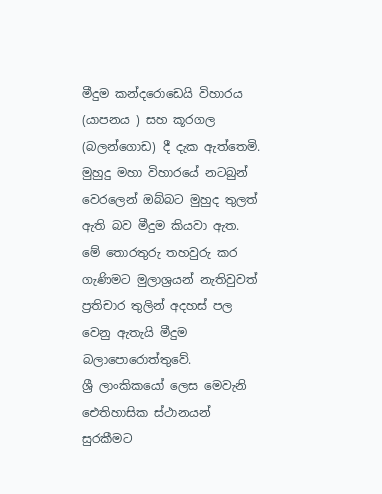මීදුම කන්දරොඩෙයි විහාරය (යාපනය ) සහ කූරගල (බලන්ගොඩ) දී දැක ඇත්තෙමි.
මුහුදු මහා විහාරයේ නටබුන් වෙරලෙන් ඔබ්බට මුහුද තුලත් ඇති බව මීදුම කියවා ඇත.
මේ තොරතුරු තහවුරු කර ගැණිමට මුලාශ්‍රයන් නැතිවුවත් ප්‍රතිචාර තුලින් අදහස් පල වෙනු ඇතැයි මීදුම බලාපොරොත්තුවේ.
ශ්‍රී ලාංකිකයෝ ලෙස මෙවැනි ඓතිහාසික ස්ථානයන් සුරකීමට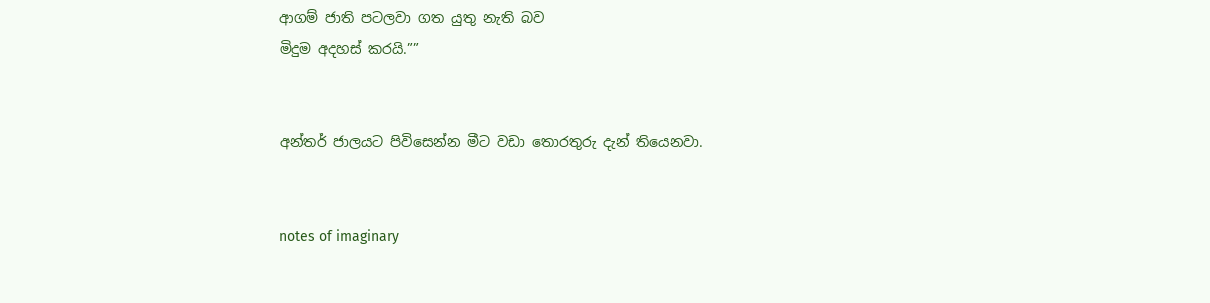ආගම් ජාති පටලවා ගත යුතු නැති බව
මිදුම අදහස් කරයි.””


අන්තර් ජාලයට පිවිසෙන්න මීට වඩා තොරතුරු දැන් තියෙනවා.


notes of imaginary